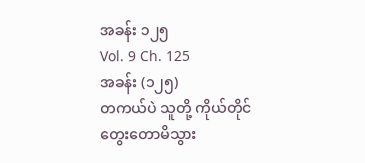အခန်း ၁၂၅
Vol. 9 Ch. 125
အခန်း (၁၂၅)
တကယ်ပဲ သူတို့ ကိုယ်တိုင် တွေးတောမိသွား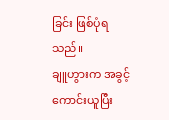ခြင်း ဖြစ်ပုံရသည်။
ချူဟွားက အခွင့်ကောင်းယူပြီး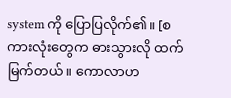system ကို ပြောပြလိုက်၏။ [စကားလုံးတွေက ဓားသွားလို ထက်မြက်တယ်။ ကောလာဟ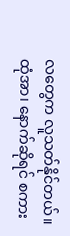လတွေက လူသတ်နိုင်တယ်။ ထုံအာ၊ နောက်ဆိုရင် စကား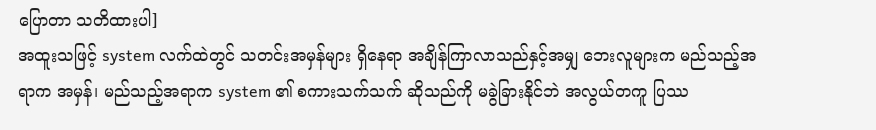ပြောတာ သတိထားပါ]
အထူးသဖြင့် system လက်ထဲတွင် သတင်းအမှန်များ ရှိနေရာ အချိန်ကြာလာသည်နှင့်အမျှ ဘေးလူများက မည်သည့်အရာက အမှန်၊ မည်သည့်အရာက system ၏ စကားသက်သက် ဆိုသည်ကို မခွဲခြားနိုင်ဘဲ အလွယ်တကူ ပြဿ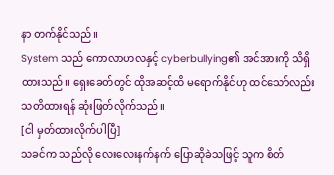နာ တက်နိုင်သည်။
System သည် ကောလာဟလနှင့် cyberbullying၏ အင်အားကို သိရှိထားသည်။ ရှေးခေတ်တွင် ထိုအဆင့်ထိ မရောက်နိုင်ဟု ထင်သော်လည်း သတိထားရန် ဆုံးဖြတ်လိုက်သည်။
[ငါ မှတ်ထားလိုက်ပါပြီ]
သခင်က သည်လို လေးလေးနက်နက် ပြောဆိုခဲသဖြင့် သူက စိတ်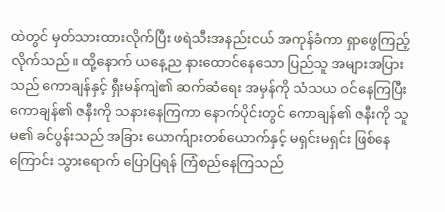ထဲတွင် မှတ်သားထားလိုက်ပြီး ဖရဲသီးအနည်းငယ် အကုန်ခံကာ ရှာဖွေကြည့်လိုက်သည်။ ထို့နောက် ယနေ့ည နားထောင်နေသော ပြည်သူ အများအပြားသည် ကောချန်နှင့် ရှီးမန်ကျဲ၏ ဆက်ဆံရေး အမှန်ကို သံသယ ဝင်နေကြပြီး ကောချန်၏ ဇနီးကို သနားနေကြကာ နောက်ပိုင်းတွင် ကောချန်၏ ဇနီးကို သူမ၏ ခင်ပွန်းသည် အခြား ယောက်ျားတစ်ယောက်နှင့် မရှင်းမရှင်း ဖြစ်နေကြောင်း သွားရောက် ပြောပြရန် ကြံစည်နေကြသည်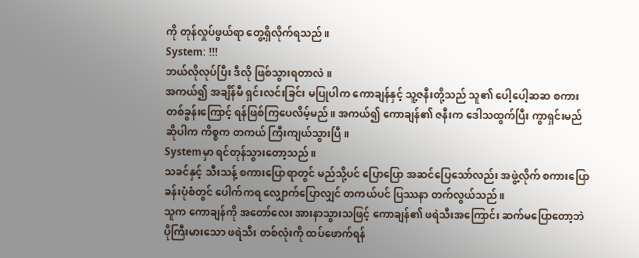ကို တုန်လှုပ်ဖွယ်ရာ တွေ့ရှိလိုက်ရသည်။
System: !!!
ဘယ်လိုလုပ်ပြီး ဒီလို ဖြစ်သွားရတာလဲ။
အကယ်၍ အချိန်မီ ရှင်းလင်းခြင်း မပြုပါက ကောချန်နှင့် သူ့ဇနီးတို့သည် သူ၏ ပေါ့ပေါ့ဆဆ စကားတစ်ခွန်းကြောင့် ရန်ဖြစ်ကြပေလိမ့်မည်။ အကယ်၍ ကောချန်၏ ဇနီးက ဒေါသထွက်ပြီး ကွာရှင်းမည် ဆိုပါက ကိစ္စက တကယ် ကြီးကျယ်သွားပြီ။
Systemမှာ ရင်တုန်သွားတော့သည်။
သခင်နှင့် သီးသန့် စကားပြောရာတွင် မည်သို့ပင် ပြောပြော အဆင်ပြေသော်လည်း အဖွဲ့လိုက် စကားပြောခန်းပုံစံတွင် ပေါက်ကရ လျှောက်ပြောလျှင် တကယ်ပင် ပြဿနာ တက်လွယ်သည်။
သူက ကောချန်ကို အတော်လေး အားနာသွားသဖြင့် ကောချန်၏ ဖရဲသီးအကြောင်း ဆက်မပြောတော့ဘဲ ပိုကြီးမားသော ဖရဲသီး တစ်လုံးကို ထပ်ဖောက်ရန်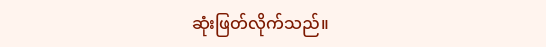ဆုံးဖြတ်လိုက်သည်။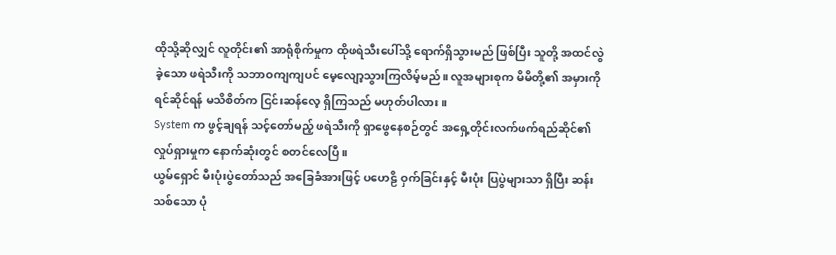ထိုသို့ဆိုလျှင် လူတိုင်း၏ အာရုံစိုက်မှုက ထိုဖရဲသီးပေါ်သို့ ရောက်ရှိသွားမည် ဖြစ်ပြီး သူတို့ အထင်လွဲခဲ့သော ဖရဲသီးကို သဘာဝကျကျပင် မေ့လျော့သွားကြလိမ့်မည်။ လူအများစုက မိမိတို့၏ အမှားကို ရင်ဆိုင်ရန် မသိစိတ်က ငြင်းဆန်လေ့ ရှိကြသည် မဟုတ်ပါလား။
System က ဖွင့်ချရန် သင့်တော်မည့် ဖရဲသီးကို ရှာဖွေနေစဉ်တွင် အရှေ့တိုင်းလက်ဖက်ရည်ဆိုင်၏ လှုပ်ရှားမှုက နောက်ဆုံးတွင် စတင်လေပြီ။
ယွမ်ရှောင် မီးပုံးပွဲတော်သည် အခြေခံအားဖြင့် ပဟေဠိ ဝှက်ခြင်းနှင့် မီးပုံး ပြပွဲများသာ ရှိပြီး ဆန်းသစ်သော ပုံ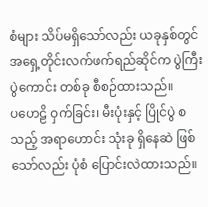စံများ သိပ်မရှိသော်လည်း ယခုနှစ်တွင် အရှေ့တိုင်းလက်ဖက်ရည်ဆိုင်က ပွဲကြီးပွဲကောင်း တစ်ခု စီစဉ်ထားသည်။
ပဟေဠိ ဝှက်ခြင်း၊ မီးပုံးနှင့် ပြိုင်ပွဲ စသည့် အရာဟောင်း သုံးခု ရှိနေဆဲ ဖြစ်သော်လည်း ပုံစံ ပြောင်းလဲထားသည်။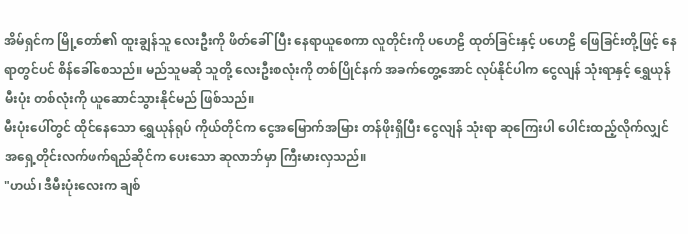အိမ်ရှင်က မြို့တော်၏ ထူးချွန်သူ လေးဦးကို ဖိတ်ခေါ်ပြီး နေရာယူစေကာ လူတိုင်းကို ပဟေဠိ ထုတ်ခြင်းနှင့် ပဟေဠိ ဖြေခြင်းတို့ဖြင့် နေရာတွင်ပင် စိန်ခေါ်စေသည်။ မည်သူမဆို သူတို့ လေးဦးစလုံးကို တစ်ပြိုင်နက် အခက်တွေ့အောင် လုပ်နိုင်ပါက ငွေလျန် သုံးရာနှင့် ရွှေယုန် မီးပုံး တစ်လုံးကို ယူဆောင်သွားနိုင်မည် ဖြစ်သည်။
မီးပုံးပေါ်တွင် ထိုင်နေသော ရွှေယုန်ရုပ် ကိုယ်တိုင်က ငွေအမြောက်အမြား တန်ဖိုးရှိပြီး ငွေလျန် သုံးရာ ဆုကြေးပါ ပေါင်းထည့်လိုက်လျှင် အရှေ့တိုင်းလက်ဖက်ရည်ဆိုင်က ပေးသော ဆုလာဘ်မှာ ကြီးမားလှသည်။
"ဟယ်၊ ဒီမီးပုံးလေးက ချစ်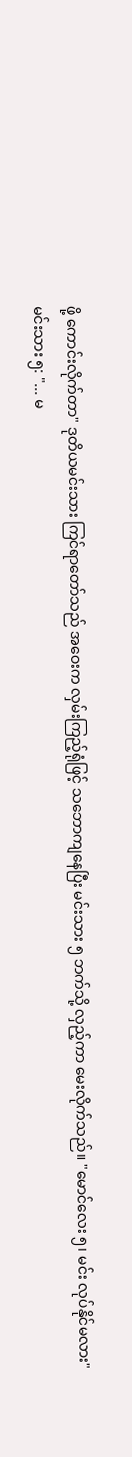ဖို့ ကောင်းလိုက်တာ" ဒုတိယမင်းသား ကြင်ရာတော်သည် အဝေးက လှမ်းကြည့်ရုံဖြင့် သဘောကျနေပြီး မင်းသား ၅ ဘက်သို့ လှည့်ကာ မေးလိုက်သည်။ "မောင်လေး ၅၊ မင်း လုပ်နိုင်မလား"
မင်းသား ၅: "... မ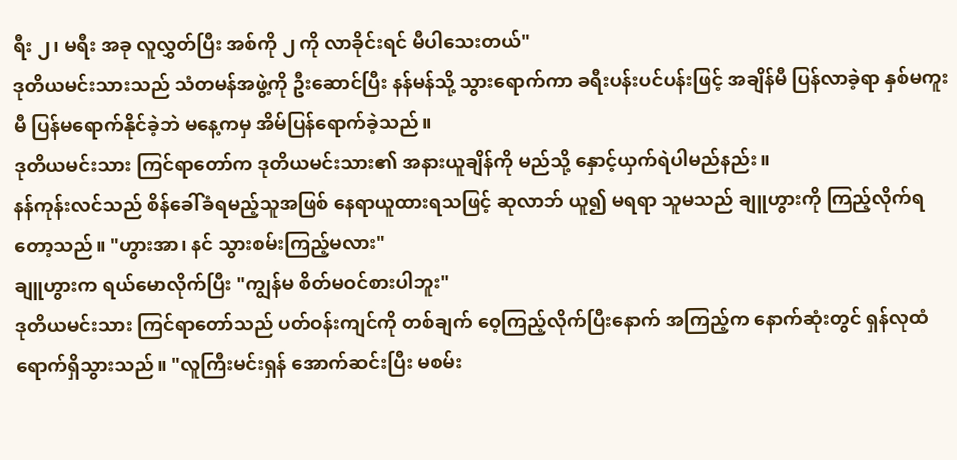ရီး ၂၊ မရီး အခု လူလွှတ်ပြီး အစ်ကို ၂ ကို လာခိုင်းရင် မီပါသေးတယ်"
ဒုတိယမင်းသားသည် သံတမန်အဖွဲ့ကို ဦးဆောင်ပြီး နန်မန်သို့ သွားရောက်ကာ ခရီးပန်းပင်ပန်းဖြင့် အချိန်မီ ပြန်လာခဲ့ရာ နှစ်မကူးမီ ပြန်မရောက်နိုင်ခဲ့ဘဲ မနေ့ကမှ အိမ်ပြန်ရောက်ခဲ့သည်။
ဒုတိယမင်းသား ကြင်ရာတော်က ဒုတိယမင်းသား၏ အနားယူချိန်ကို မည်သို့ နှောင့်ယှက်ရဲပါမည်နည်း။
နန်ကုန်းလင်သည် စိန်ခေါ်ခံရမည့်သူအဖြစ် နေရာယူထားရသဖြင့် ဆုလာဘ် ယူ၍ မရရာ သူမသည် ချူဟွားကို ကြည့်လိုက်ရတော့သည်။ "ဟွားအာ၊ နင် သွားစမ်းကြည့်မလား"
ချူဟွားက ရယ်မောလိုက်ပြီး "ကျွန်မ စိတ်မဝင်စားပါဘူး"
ဒုတိယမင်းသား ကြင်ရာတော်သည် ပတ်ဝန်းကျင်ကို တစ်ချက် ဝေ့ကြည့်လိုက်ပြီးနောက် အကြည့်က နောက်ဆုံးတွင် ရှန်လုထံ ရောက်ရှိသွားသည်။ "လူကြီးမင်းရှန် အောက်ဆင်းပြီး မစမ်း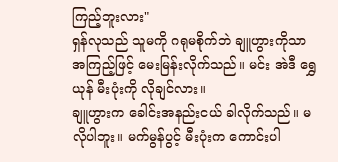ကြည့်ဘူးလား"
ရှန်လုသည် သူမကို ဂရုမစိုက်ဘဲ ချူဟွားကိုသာ အကြည့်ဖြင့် မေးမြန်းလိုက်သည်။ မင်း အဲဒီ ရွှေယုန် မီးပုံးကို လိုချင်လား။
ချူဟွားက ခေါင်းအနည်းငယ် ခါလိုက်သည်။ မလိုပါဘူး။ မက်မွန်ပွင့် မီးပုံးက ကောင်းပါ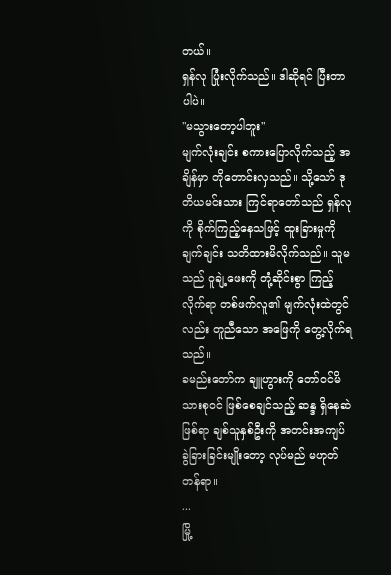တယ်။
ရှန်လု ပြုံးလိုက်သည်။ ဒါဆိုရင် ပြီးတာပါပဲ။
"မသွားတော့ပါဘူး"
မျက်လုံးချင်း စကားပြောလိုက်သည့် အချိန်မှာ တိုတောင်းလှသည်။ သို့သော် ဒုတိယမင်းသား ကြင်ရာတော်သည် ရှန်လုကို စိုက်ကြည့်နေသဖြင့် ထူးခြားမှုကို ချက်ချင်း သတိထားမိလိုက်သည်။ သူမသည် ဝူချဲ့ဖေးကို တုံ့ဆိုင်းစွာ ကြည့်လိုက်ရာ တစ်ဖက်လူ၏ မျက်လုံးထဲတွင်လည်း တူညီသော အဖြေကို တွေ့လိုက်ရသည်။
ခမည်းတော်က ချူဟွားကို တော်ဝင်မိသားစုဝင် ဖြစ်စေချင်သည့် ဆန္ဒ ရှိနေဆဲ ဖြစ်ရာ ချစ်သူနှစ်ဦးကို အတင်းအကျပ် ခွဲခြားခြင်းမျိုးတော့ လုပ်မည် မဟုတ်တန်ရာ။
...
မြို့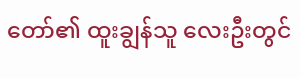တော်၏ ထူးချွန်သူ လေးဦးတွင်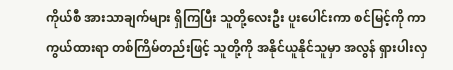ကိုယ်စီ အားသာချက်များ ရှိကြပြီး သူတို့လေးဦး ပူးပေါင်းကာ စင်မြင့်ကို ကာကွယ်ထားရာ တစ်ကြိမ်တည်းဖြင့် သူတို့ကို အနိုင်ယူနိုင်သူမှာ အလွန် ရှားပါးလှ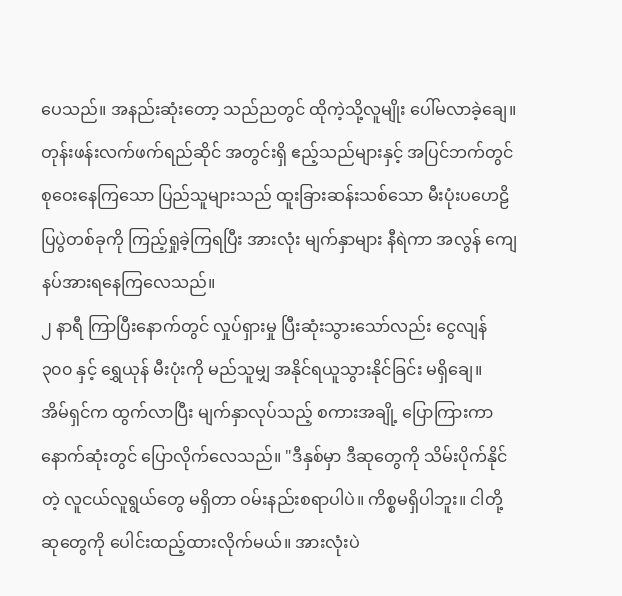ပေသည်။ အနည်းဆုံးတော့ သည်ညတွင် ထိုကဲ့သို့လူမျိုး ပေါ်မလာခဲ့ချေ။
တုန်းဖန်းလက်ဖက်ရည်ဆိုင် အတွင်းရှိ ဧည့်သည်များနှင့် အပြင်ဘက်တွင် စုဝေးနေကြသော ပြည်သူများသည် ထူးခြားဆန်းသစ်သော မီးပုံးပဟေဠိ ပြပွဲတစ်ခုကို ကြည့်ရှုခဲ့ကြရပြီး အားလုံး မျက်နှာများ နီရဲကာ အလွန် ကျေနပ်အားရနေကြလေသည်။
၂ နာရီ ကြာပြီးနောက်တွင် လှုပ်ရှားမှု ပြီးဆုံးသွားသော်လည်း ငွေလျန် ၃၀၀ နှင့် ရွှေယုန် မီးပုံးကို မည်သူမျှ အနိုင်ရယူသွားနိုင်ခြင်း မရှိချေ။
အိမ်ရှင်က ထွက်လာပြီး မျက်နှာလုပ်သည့် စကားအချို့ ပြောကြားကာ နောက်ဆုံးတွင် ပြောလိုက်လေသည်။ "ဒီနှစ်မှာ ဒီဆုတွေကို သိမ်းပိုက်နိုင်တဲ့ လူငယ်လူရွယ်တွေ မရှိတာ ဝမ်းနည်းစရာပါပဲ။ ကိစ္စမရှိပါဘူး။ ငါတို့ ဆုတွေကို ပေါင်းထည့်ထားလိုက်မယ်။ အားလုံးပဲ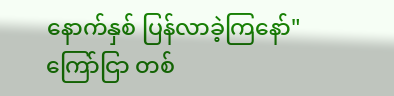နောက်နှစ် ပြန်လာခဲ့ကြနော်"
ကြော်ငြာ တစ်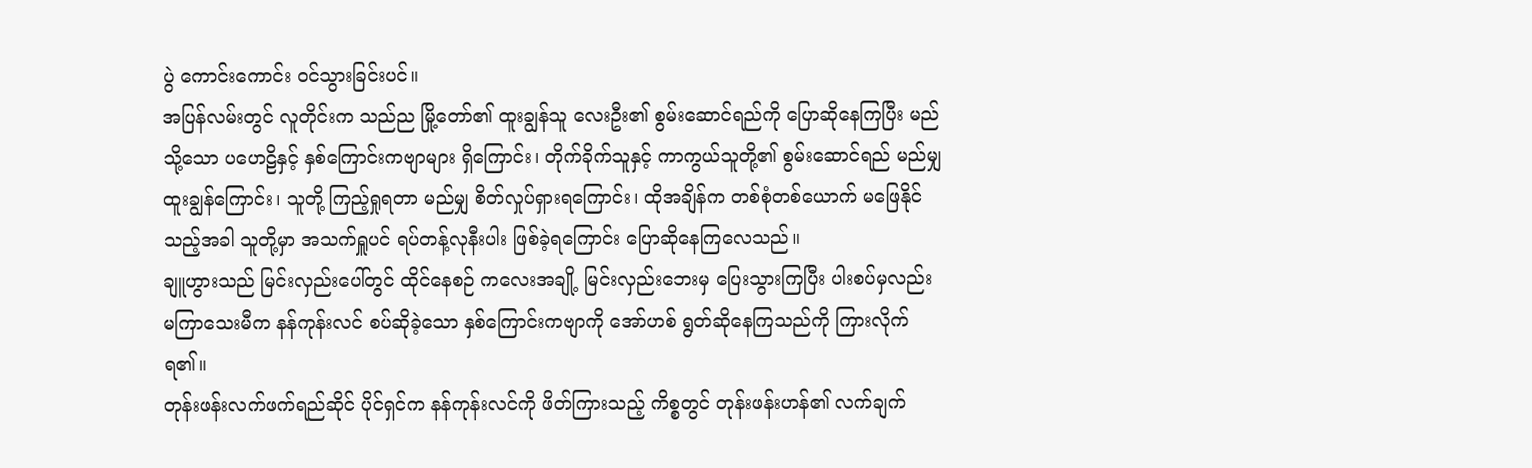ပွဲ ကောင်းကောင်း ဝင်သွားခြင်းပင်။
အပြန်လမ်းတွင် လူတိုင်းက သည်ည မြို့တော်၏ ထူးချွန်သူ လေးဦး၏ စွမ်းဆောင်ရည်ကို ပြောဆိုနေကြပြီး မည်သို့သော ပဟေဠိနှင့် နှစ်ကြောင်းကဗျာများ ရှိကြောင်း၊ တိုက်ခိုက်သူနှင့် ကာကွယ်သူတို့၏ စွမ်းဆောင်ရည် မည်မျှ ထူးချွန်ကြောင်း၊ သူတို့ ကြည့်ရှုရတာ မည်မျှ စိတ်လှုပ်ရှားရကြောင်း၊ ထိုအချိန်က တစ်စုံတစ်ယောက် မဖြေနိုင်သည့်အခါ သူတို့မှာ အသက်ရှူပင် ရပ်တန့်လုနီးပါး ဖြစ်ခဲ့ရကြောင်း ပြောဆိုနေကြလေသည်။
ချူဟွားသည် မြင်းလှည်းပေါ်တွင် ထိုင်နေစဉ် ကလေးအချို့ မြင်းလှည်းဘေးမှ ပြေးသွားကြပြီး ပါးစပ်မှလည်း မကြာသေးမီက နန်ကုန်းလင် စပ်ဆိုခဲ့သော နှစ်ကြောင်းကဗျာကို အော်ဟစ် ရွတ်ဆိုနေကြသည်ကို ကြားလိုက်ရ၏။
တုန်းဖန်းလက်ဖက်ရည်ဆိုင် ပိုင်ရှင်က နန်ကုန်းလင်ကို ဖိတ်ကြားသည့် ကိစ္စတွင် တုန်းဖန်းဟန်၏ လက်ချက်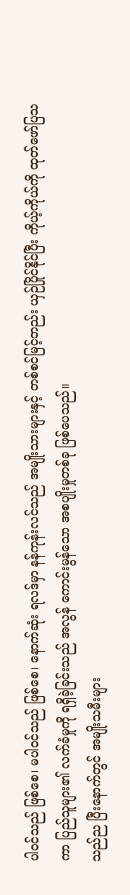ပါဝင်သည် ဖြစ်စေ၊ မပါဝင်သည် ဖြစ်စေ၊ နောက်ဆုံး ရလဒ်မှာ နန်ကုန်းလင်သည် အမျိုးသားများနှင့် တစ်စင်မြင့်တည်း ယှဉ်ပြိုင်နိုင်ပြီး ကိုယ့်ကိုယ်ကို ထုတ်ဖော်ပြသကာ ပြည်သူများ၏ လက်ခံမှုကို ရရှိခဲ့ခြင်းသည် အလွန် ကောင်းမွန်သော အစပျိုးမှုတစ်ခု ဖြစ်ပေသည်။
သည်ည ပြီးနောက်တွင် အမျိုးသမီးများ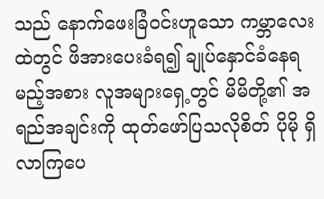သည် နောက်ဖေးခြံဝင်းဟူသော ကမ္ဘာလေးထဲတွင် ဖိအားပေးခံရ၍ ချုပ်နှောင်ခံနေရမည့်အစား လူအများရှေ့တွင် မိမိတို့၏ အရည်အချင်းကို ထုတ်ဖော်ပြသလိုစိတ် ပိုမို ရှိလာကြပေ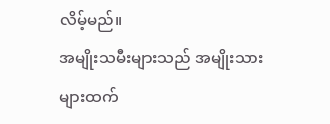လိမ့်မည်။
အမျိုးသမီးများသည် အမျိုးသားများထက်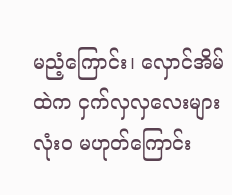မညံ့ကြောင်း၊ လှောင်အိမ်ထဲက ငှက်လှလှလေးများ လုံးဝ မဟုတ်ကြောင်း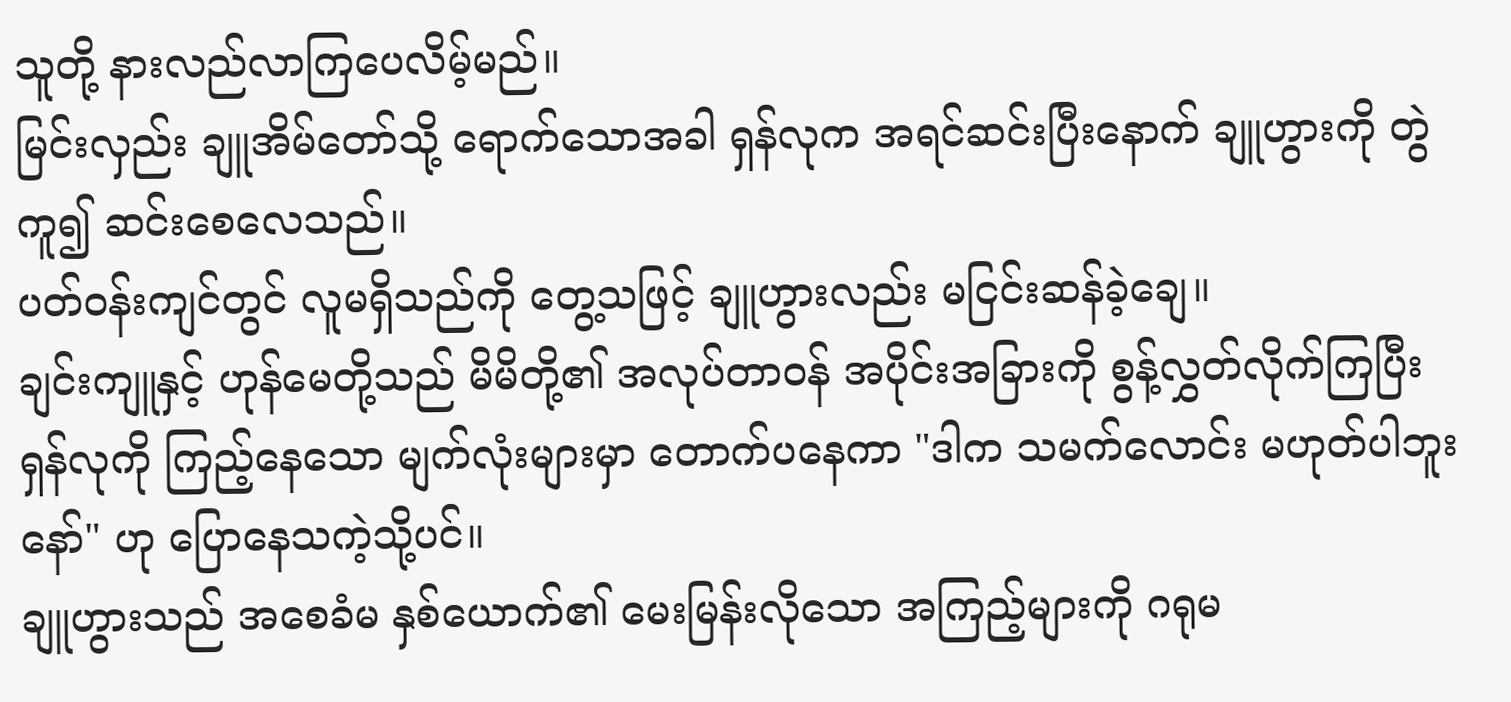သူတို့ နားလည်လာကြပေလိမ့်မည်။
မြင်းလှည်း ချူအိမ်တော်သို့ ရောက်သောအခါ ရှန်လုက အရင်ဆင်းပြီးနောက် ချူဟွားကို တွဲကူ၍ ဆင်းစေလေသည်။
ပတ်ဝန်းကျင်တွင် လူမရှိသည်ကို တွေ့သဖြင့် ချူဟွားလည်း မငြင်းဆန်ခဲ့ချေ။
ချင်းကျူနှင့် ဟုန်မေတို့သည် မိမိတို့၏ အလုပ်တာဝန် အပိုင်းအခြားကို စွန့်လွှတ်လိုက်ကြပြီး ရှန်လုကို ကြည့်နေသော မျက်လုံးများမှာ တောက်ပနေကာ "ဒါက သမက်လောင်း မဟုတ်ပါဘူးနော်" ဟု ပြောနေသကဲ့သို့ပင်။
ချူဟွားသည် အစေခံမ နှစ်ယောက်၏ မေးမြန်းလိုသော အကြည့်များကို ဂရုမ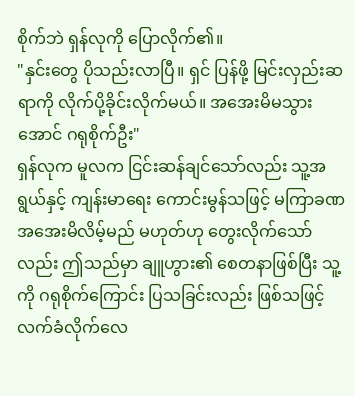စိုက်ဘဲ ရှန်လုကို ပြောလိုက်၏။
"နှင်းတွေ ပိုသည်းလာပြီ။ ရှင် ပြန်ဖို့ မြင်းလှည်းဆရာကို လိုက်ပို့ခိုင်းလိုက်မယ်။ အအေးမိမသွားအောင် ဂရုစိုက်ဦး"
ရှန်လုက မူလက ငြင်းဆန်ချင်သော်လည်း သူ့အရွယ်နှင့် ကျန်းမာရေး ကောင်းမွန်သဖြင့် မကြာခဏ အအေးမိလိမ့်မည် မဟုတ်ဟု တွေးလိုက်သော်လည်း ဤသည်မှာ ချူဟွား၏ စေတနာဖြစ်ပြီး သူ့ကို ဂရုစိုက်ကြောင်း ပြသခြင်းလည်း ဖြစ်သဖြင့် လက်ခံလိုက်လေ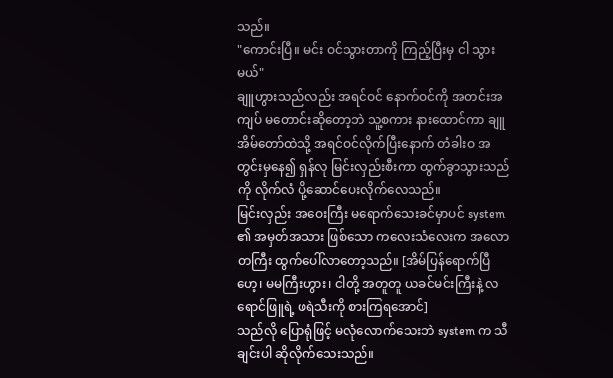သည်။
"ကောင်းပြီ။ မင်း ဝင်သွားတာကို ကြည့်ပြီးမှ ငါ သွားမယ်"
ချူဟွားသည်လည်း အရင်ဝင် နောက်ဝင်ကို အတင်းအကျပ် မတောင်းဆိုတော့ဘဲ သူ့စကား နားထောင်ကာ ချူအိမ်တော်ထဲသို့ အရင်ဝင်လိုက်ပြီးနောက် တံခါးဝ အတွင်းမှနေ၍ ရှန်လု မြင်းလှည်းစီးကာ ထွက်ခွာသွားသည်ကို လိုက်လံ ပို့ဆောင်ပေးလိုက်လေသည်။
မြင်းလှည်း အဝေးကြီး မရောက်သေးခင်မှာပင် system ၏ အမှတ်အသား ဖြစ်သော ကလေးသံလေးက အလောတကြီး ထွက်ပေါ်လာတော့သည်။ [အိမ်ပြန်ရောက်ပြီဟေ့၊ မမကြီးဟွား၊ ငါတို့ အတူတူ ယခင်မင်းကြီးနဲ့ လရောင်ဖြူရဲ့ ဖရဲသီးကို စားကြရအောင်]
သည်လို ပြောရုံဖြင့် မလုံလောက်သေးဘဲ system က သီချင်းပါ ဆိုလိုက်သေးသည်။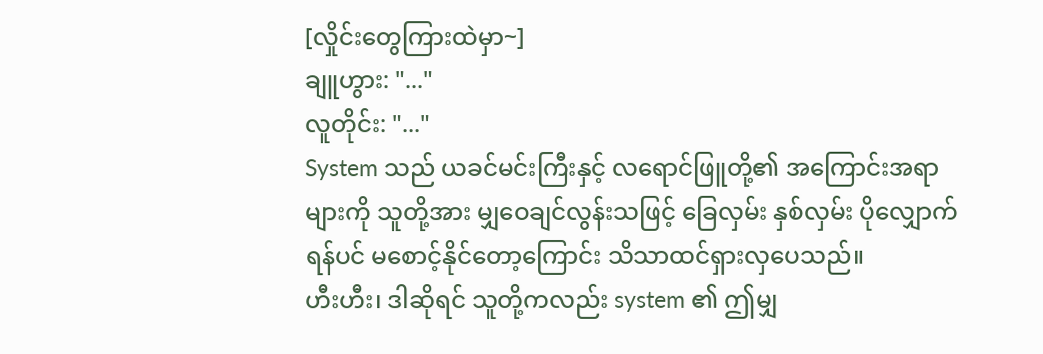[လှိုင်းတွေကြားထဲမှာ~]
ချူဟွား: "..."
လူတိုင်း: "..."
System သည် ယခင်မင်းကြီးနှင့် လရောင်ဖြူတို့၏ အကြောင်းအရာများကို သူတို့အား မျှဝေချင်လွန်းသဖြင့် ခြေလှမ်း နှစ်လှမ်း ပိုလျှောက်ရန်ပင် မစောင့်နိုင်တော့ကြောင်း သိသာထင်ရှားလှပေသည်။
ဟီးဟီး၊ ဒါဆိုရင် သူတို့ကလည်း system ၏ ဤမျှ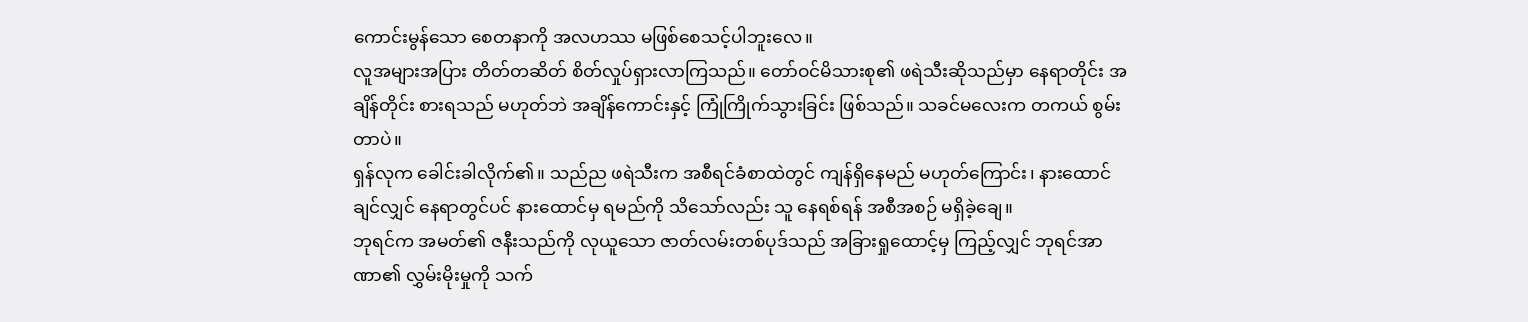ကောင်းမွန်သော စေတနာကို အလဟဿ မဖြစ်စေသင့်ပါဘူးလေ။
လူအများအပြား တိတ်တဆိတ် စိတ်လှုပ်ရှားလာကြသည်။ တော်ဝင်မိသားစု၏ ဖရဲသီးဆိုသည်မှာ နေရာတိုင်း အချိန်တိုင်း စားရသည် မဟုတ်ဘဲ အချိန်ကောင်းနှင့် ကြုံကြိုက်သွားခြင်း ဖြစ်သည်။ သခင်မလေးက တကယ် စွမ်းတာပဲ။
ရှန်လုက ခေါင်းခါလိုက်၏။ သည်ည ဖရဲသီးက အစီရင်ခံစာထဲတွင် ကျန်ရှိနေမည် မဟုတ်ကြောင်း၊ နားထောင်ချင်လျှင် နေရာတွင်ပင် နားထောင်မှ ရမည်ကို သိသော်လည်း သူ နေရစ်ရန် အစီအစဉ် မရှိခဲ့ချေ။
ဘုရင်က အမတ်၏ ဇနီးသည်ကို လုယူသော ဇာတ်လမ်းတစ်ပုဒ်သည် အခြားရှုထောင့်မှ ကြည့်လျှင် ဘုရင်အာဏာ၏ လွှမ်းမိုးမှုကို သက်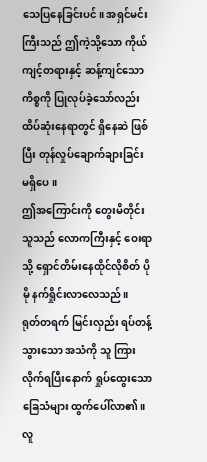သေပြနေခြင်းပင်။ အရှင်မင်းကြီးသည် ဤကဲ့သို့သော ကိုယ်ကျင့်တရားနှင့် ဆန့်ကျင်သော ကိစ္စကို ပြုလုပ်ခဲ့သော်လည်း ထိပ်ဆုံးနေရာတွင် ရှိနေဆဲ ဖြစ်ပြီး တုန်လှုပ်ချောက်ချားခြင်း မရှိပေ။
ဤအကြောင်းကို တွေးမိတိုင်း သူသည် လောကကြီးနှင့် ဝေးရာသို့ ရှောင်တိမ်းနေထိုင်လိုစိတ် ပိုမို နက်ရှိုင်းလာလေသည်။
ရုတ်တရက် မြင်းလှည်း ရပ်တန့်သွားသော အသံကို သူ ကြားလိုက်ရပြီးနောက် ရှုပ်ထွေးသော ခြေသံများ ထွက်ပေါ်လာ၏။
လူ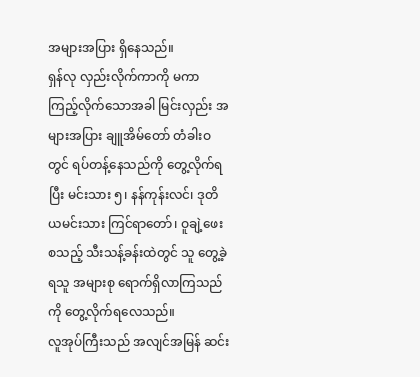အများအပြား ရှိနေသည်။
ရှန်လု လှည်းလိုက်ကာကို မကာ ကြည့်လိုက်သောအခါ မြင်းလှည်း အများအပြား ချူအိမ်တော် တံခါးဝတွင် ရပ်တန့်နေသည်ကို တွေ့လိုက်ရပြီး မင်းသား ၅၊ နန်ကုန်းလင်၊ ဒုတိယမင်းသား ကြင်ရာတော်၊ ဝူချဲ့ဖေး စသည့် သီးသန့်ခန်းထဲတွင် သူ တွေ့ခဲ့ရသူ အများစု ရောက်ရှိလာကြသည်ကို တွေ့လိုက်ရလေသည်။
လူအုပ်ကြီးသည် အလျင်အမြန် ဆင်း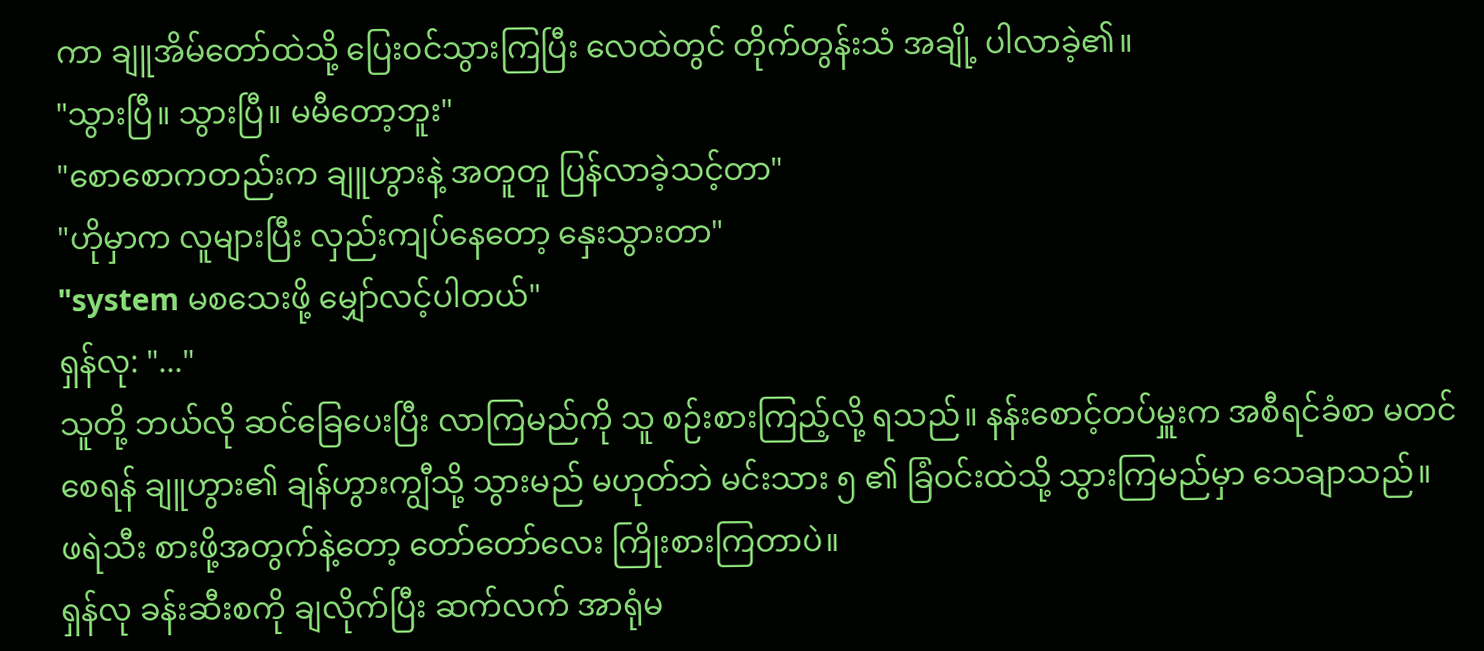ကာ ချူအိမ်တော်ထဲသို့ ပြေးဝင်သွားကြပြီး လေထဲတွင် တိုက်တွန်းသံ အချို့ ပါလာခဲ့၏။
"သွားပြီ။ သွားပြီ။ မမီတော့ဘူး"
"စောစောကတည်းက ချူဟွားနဲ့ အတူတူ ပြန်လာခဲ့သင့်တာ"
"ဟိုမှာက လူများပြီး လှည်းကျပ်နေတော့ နှေးသွားတာ"
"system မစသေးဖို့ မျှော်လင့်ပါတယ်"
ရှန်လု: "..."
သူတို့ ဘယ်လို ဆင်ခြေပေးပြီး လာကြမည်ကို သူ စဉ်းစားကြည့်လို့ ရသည်။ နန်းစောင့်တပ်မှူးက အစီရင်ခံစာ မတင်စေရန် ချူဟွား၏ ချန်ဟွားကျွီသို့ သွားမည် မဟုတ်ဘဲ မင်းသား ၅ ၏ ခြံဝင်းထဲသို့ သွားကြမည်မှာ သေချာသည်။
ဖရဲသီး စားဖို့အတွက်နဲ့တော့ တော်တော်လေး ကြိုးစားကြတာပဲ။
ရှန်လု ခန်းဆီးစကို ချလိုက်ပြီး ဆက်လက် အာရုံမ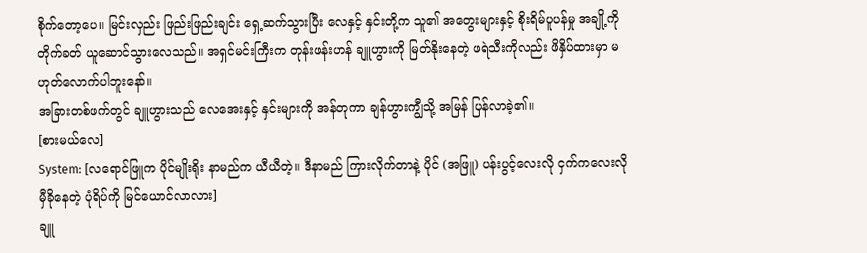စိုက်တော့ပေ။ မြင်းလှည်း ဖြည်းဖြည်းချင်း ရှေ့ဆက်သွားပြီး လေနှင့် နှင်းတို့က သူ၏ အတွေးများနှင့် စိုးရိမ်ပူပန်မှု အချို့ကို တိုက်ခတ် ယူဆောင်သွားလေသည်။ အရှင်မင်းကြီးက တုန်းဖန်းဟန် ချူဟွားကို မြတ်နိုးနေတဲ့ ဖရဲသီးကိုလည်း ဖိနှိပ်ထားမှာ မဟုတ်လောက်ပါဘူးနော်။
အခြားတစ်ဖက်တွင် ချူဟွားသည် လေအေးနှင့် နှင်းများကို အန်တုကာ ချန်ဟွားကျွီသို့ အမြန် ပြန်လာခဲ့၏။
[စားမယ်လေ]
System: [လရောင်ဖြူက ပိုင်မျိုးရိုး နာမည်က ယီယီတဲ့။ ဒီနာမည် ကြားလိုက်တာနဲ့ ပိုင် (အဖြူ) ပန်းပွင့်လေးလို ငှက်ကလေးလို မှီခိုနေတဲ့ ပုံရိပ်ကို မြင်ယောင်လာလား]
ချူ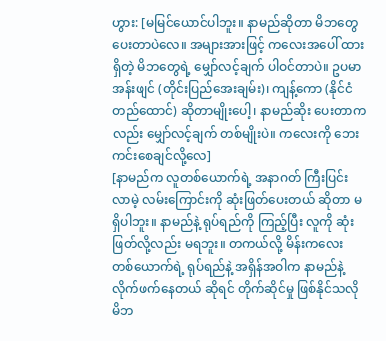ဟွား: [မမြင်ယောင်ပါဘူး။ နာမည်ဆိုတာ မိဘတွေ ပေးတာပဲလေ။ အများအားဖြင့် ကလေးအပေါ် ထားရှိတဲ့ မိဘတွေရဲ့ မျှော်လင့်ချက် ပါဝင်တာပဲ။ ဥပမာ အန်းဖျင် (တိုင်းပြည်အေးချမ်း)၊ ကျန့်ကော (နိုင်ငံတည်ထောင်) ဆိုတာမျိုးပေါ့၊ နာမည်ဆိုး ပေးတာကလည်း မျှော်လင့်ချက် တစ်မျိုးပဲ။ ကလေးကို ဘေးကင်းစေချင်လို့လေ]
[နာမည်က လူတစ်ယောက်ရဲ့ အနာဂတ် ကြီးပြင်းလာမဲ့ လမ်းကြောင်းကို ဆုံးဖြတ်ပေးတယ် ဆိုတာ မရှိပါဘူး။ နာမည်နဲ့ ရုပ်ရည်ကို ကြည့်ပြီး လူကို ဆုံးဖြတ်လို့လည်း မရဘူး။ တကယ်လို့ မိန်းကလေး တစ်ယောက်ရဲ့ ရုပ်ရည်နဲ့ အရှိန်အဝါက နာမည်နဲ့ လိုက်ဖက်နေတယ် ဆိုရင် တိုက်ဆိုင်မှု ဖြစ်နိုင်သလို မိဘ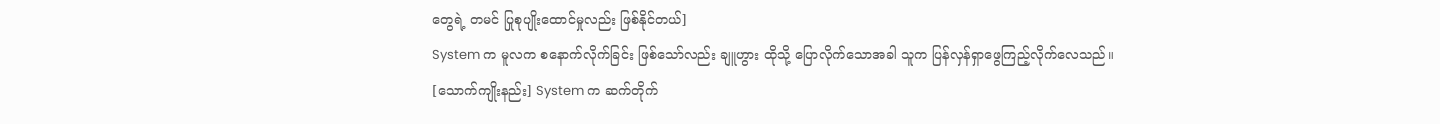တွေရဲ့ တမင် ပြုစုပျိုးထောင်မှုလည်း ဖြစ်နိုင်တယ်]
System က မူလက စနောက်လိုက်ခြင်း ဖြစ်သော်လည်း ချူဟွား ထိုသို့ ပြောလိုက်သောအခါ သူက ပြန်လှန်ရှာဖွေကြည့်လိုက်လေသည်။
[သောက်ကျိုးနည်း] System က ဆက်တိုက်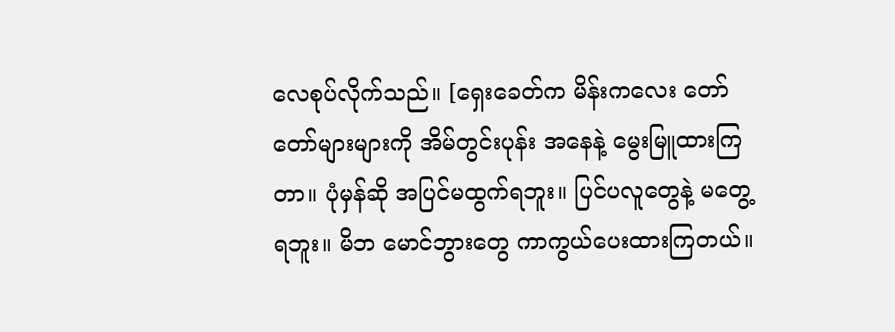လေစုပ်လိုက်သည်။ [ရှေးခေတ်က မိန်းကလေး တော်တော်များများကို အိမ်တွင်းပုန်း အနေနဲ့ မွေးမြူထားကြတာ။ ပုံမှန်ဆို အပြင်မထွက်ရဘူး။ ပြင်ပလူတွေနဲ့ မတွေ့ရဘူး။ မိဘ မောင်ဘွားတွေ ကာကွယ်ပေးထားကြတယ်။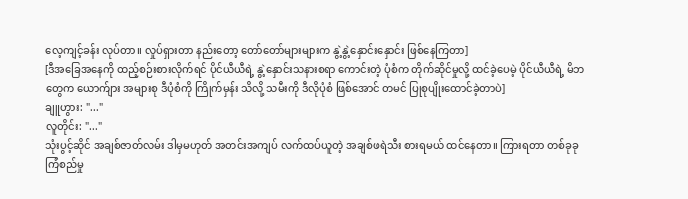လေ့ကျင့်ခန်း လုပ်တာ။ လှုပ်ရှားတာ နည်းတော့ တော်တော်များများက နွဲ့နွဲ့နှောင်းနှောင်း ဖြစ်နေကြတာ]
[ဒီအခြေအနေကို ထည့်စဉ်းစားလိုက်ရင် ပိုင်ယီယီရဲ့ နွဲ့နှောင်းသနားစရာ ကောင်းတဲ့ ပုံစံက တိုက်ဆိုင်မှုလို့ ထင်ခဲ့ပေမဲ့ ပိုင်ယီယီရဲ့ မိဘတွေက ယောက်ျား အများစု ဒီပုံစံကို ကြိုက်မှန်း သိလို့ သမီးကို ဒီလိုပုံစံ ဖြစ်အောင် တမင် ပြုစုပျိုးထောင်ခဲ့တာပဲ]
ချူဟွား: "..."
လူတိုင်း: "..."
သုံးပွင့်ဆိုင် အချစ်ဇာတ်လမ်း ဒါမှမဟုတ် အတင်းအကျပ် လက်ထပ်ယူတဲ့ အချစ်ဖရဲသီး စားရမယ် ထင်နေတာ။ ကြားရတာ တစ်ခုခု ကြံစည်မှု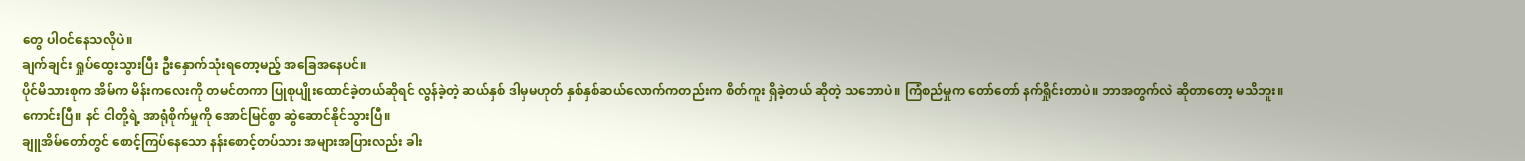တွေ ပါဝင်နေသလိုပဲ။
ချက်ချင်း ရှုပ်ထွေးသွားပြီး ဦးနှောက်သုံးရတော့မည့် အခြေအနေပင်။
ပိုင်မိသားစုက အိမ်က မိန်းကလေးကို တမင်တကာ ပြုစုပျိုးထောင်ခဲ့တယ်ဆိုရင် လွန်ခဲ့တဲ့ ဆယ်နှစ် ဒါမှမဟုတ် နှစ်နှစ်ဆယ်လောက်ကတည်းက စိတ်ကူး ရှိခဲ့တယ် ဆိုတဲ့ သဘောပဲ။ ကြံစည်မှုက တော်တော် နက်ရှိုင်းတာပဲ။ ဘာအတွက်လဲ ဆိုတာတော့ မသိဘူး။
ကောင်းပြီ။ နင် ငါတို့ရဲ့ အာရုံစိုက်မှုကို အောင်မြင်စွာ ဆွဲဆောင်နိုင်သွားပြီ။
ချူအိမ်တော်တွင် စောင့်ကြပ်နေသော နန်းစောင့်တပ်သား အများအပြားလည်း ခါး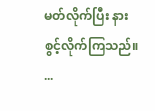မတ်လိုက်ပြီး နားစွင့်လိုက်ကြသည်။
...